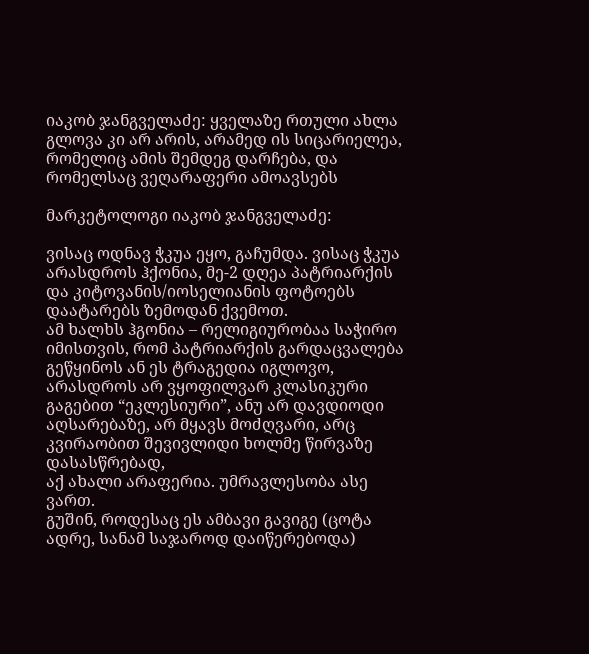იაკობ ჯანგველაძე: ყველაზე რთული ახლა გლოვა კი არ არის, არამედ ის სიცარიელეა, რომელიც ამის შემდეგ დარჩება, და რომელსაც ვეღარაფერი ამოავსებს

მარკეტოლოგი იაკობ ჯანგველაძე:

ვისაც ოდნავ ჭკუა ეყო, გაჩუმდა. ვისაც ჭკუა არასდროს ჰქონია, მე-2 დღეა პატრიარქის და კიტოვანის/იოსელიანის ფოტოებს დაატარებს ზემოდან ქვემოთ.
ამ ხალხს ჰგონია – რელიგიურობაა საჭირო იმისთვის, რომ პატრიარქის გარდაცვალება გეწყინოს ან ეს ტრაგედია იგლოვო,
არასდროს არ ვყოფილვარ კლასიკური გაგებით “ეკლესიური”, ანუ არ დავდიოდი აღსარებაზე, არ მყავს მოძღვარი, არც კვირაობით შევივლიდი ხოლმე წირვაზე დასასწრებად,
აქ ახალი არაფერია. უმრავლესობა ასე ვართ.
გუშინ, როდესაც ეს ამბავი გავიგე (ცოტა ადრე, სანამ საჯაროდ დაიწერებოდა)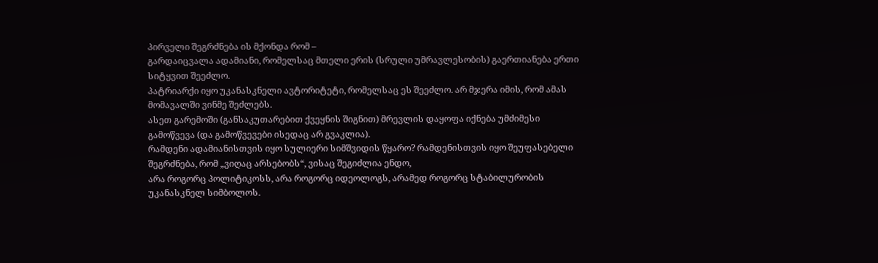პირველი შეგრძნება ის მქონდა რომ –
გარდაიცვალა ადამიანი, რომელსაც მთელი ერის (სრული უმრავლესობის) გაერთიანება ერთი სიტყვით შეეძლო.
პატრიარქი იყო უკანასკნელი ავტორიტეტი, რომელსაც ეს შეეძლო. არ მჯერა იმის, რომ ამას მომავალში ვინმე შეძლებს.
ასეთ გარემოში (განსაკუთარებით ქვეყნის შიგნით) მრევლის დაყოფა იქნება უმძიმესი გამოწვევა (და გამოწვევები ისედაც არ გვაკლია).
რამდენი ადამიანისთვის იყო სულიერი სიმშვიდის წყარო? რამდენისთვის იყო შეუფასებელი შეგრძნება, რომ „ვიღაც არსებობს“, ვისაც შეგიძლია ენდო,
არა როგორც პოლიტიკოსს, არა როგორც იდეოლოგს, არამედ როგორც სტაბილურობის უკანასკნელ სიმბოლოს.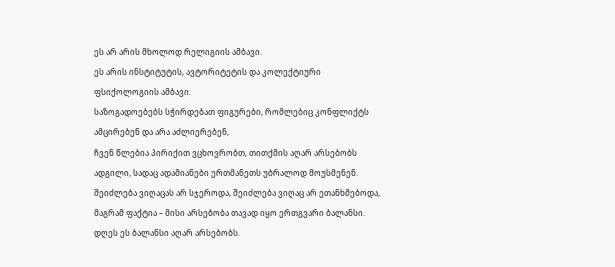ეს არ არის მხოლოდ რელიგიის ამბავი.
ეს არის ინსტიტუტის, ავტორიტეტის და კოლექტიური ფსიქოლოგიის ამბავი.
საზოგადოებებს სჭირდებათ ფიგურები, რომლებიც კონფლიქტს ამცირებენ და არა აძლიერებენ,
ჩვენ წლებია პირიქით ვცხოვრობთ, თითქმის აღარ არსებობს ადგილი, სადაც ადამიანები ერთმანეთს უბრალოდ მოუსმენენ.
შეიძლება ვიღაცას არ სჯეროდა, შეიძლება ვიღაც არ ეთანხმებოდა, მაგრამ ფაქტია – მისი არსებობა თავად იყო ერთგვარი ბალანსი.
დღეს ეს ბალანსი აღარ არსებობს.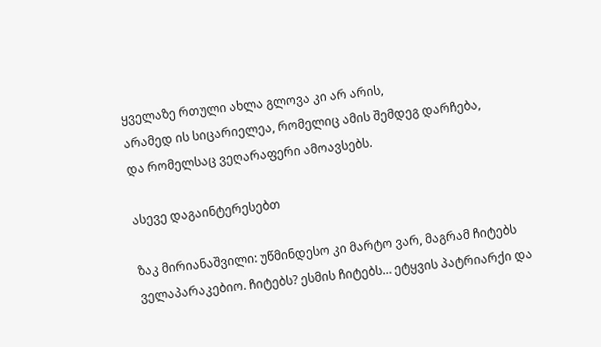ყველაზე რთული ახლა გლოვა კი არ არის,
არამედ ის სიცარიელეა, რომელიც ამის შემდეგ დარჩება,
და რომელსაც ვეღარაფერი ამოავსებს.

ასევე დაგაინტერესებთ

ზაკ მირიანაშვილი: უწმინდესო კი მარტო ვარ, მაგრამ ჩიტებს ველაპარაკებიო. ჩიტებს? ესმის ჩიტებს… ეტყვის პატრიარქი და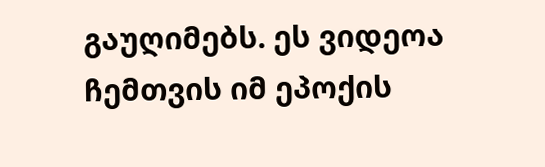გაუღიმებს. ეს ვიდეოა ჩემთვის იმ ეპოქის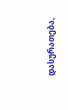დასურათება,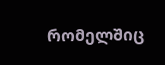რომელშიც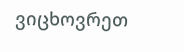ვიცხოვრეთ